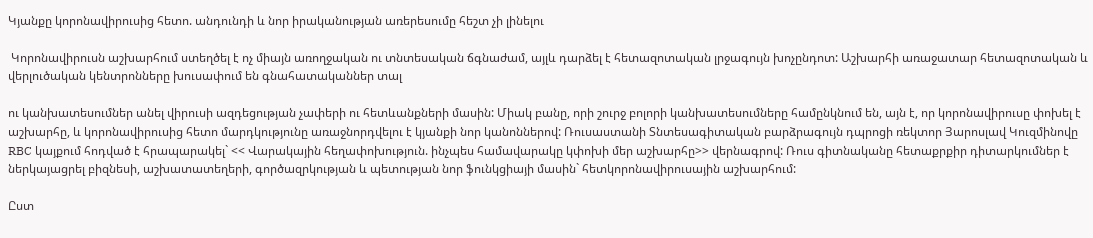Կյանքը կորոնավիրուսից հետո. անդունդի և նոր իրականության առերեսումը հեշտ չի լինելու

 Կորոնավիրուսն աշխարհում ստեղծել է ոչ միայն առողջական ու տնտեսական ճգնաժամ, այլև դարձել է հետազոտական լրջագույն խոչընդոտ: Աշխարհի առաջատար հետազոտական և վերլուծական կենտրոնները խուսափում են գնահատականներ տալ

ու կանխատեսումներ անել վիրուսի ազդեցության չափերի ու հետևանքների մասին: Միակ բանը, որի շուրջ բոլորի կանխատեսումները համընկնում են, այն է, որ կորոնավիրուսը փոխել է աշխարհը, և կորոնավիրուսից հետո մարդկությունը առաջնորդվելու է կյանքի նոր կանոններով: Ռուսաստանի Տնտեսագիտական բարձրագույն դպրոցի ռեկտոր Յարոսլավ Կուզմինովը RBC կայքում հոդված է հրապարակել` << Վարակային հեղափոխություն. ինչպես համավարակը կփոխի մեր աշխարհը>> վերնագրով: Ռուս գիտնականը հետաքրքիր դիտարկումներ է ներկայացրել բիզնեսի, աշխատատեղերի, գործազրկության և պետության նոր ֆունկցիայի մասին` հետկորոնավիրուսային աշխարհում:

Ըստ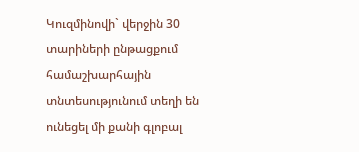Կուզմինովի` վերջին 30 տարիների ընթացքում համաշխարհային տնտեսությունում տեղի են ունեցել մի քանի գլոբալ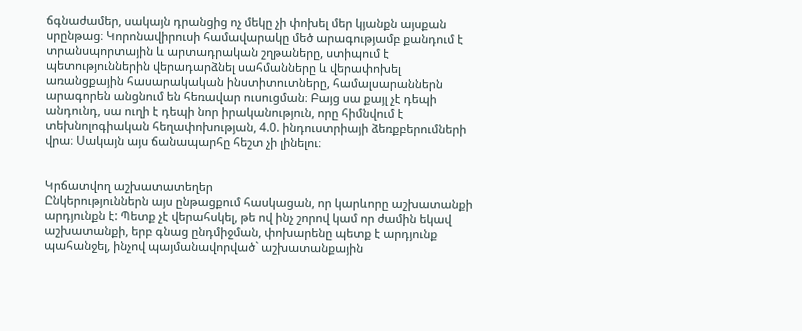ճգնաժամեր, սակայն դրանցից ոչ մեկը չի փոխել մեր կյանքն այսքան սրընթաց։ Կորոնավիրուսի համավարակը մեծ արագությամբ քանդում է տրանսպորտային և արտադրական շղթաները, ստիպում է պետություններին վերադարձնել սահմանները և վերափոխել առանցքային հասարակական ինստիտուտները, համալսարաններն արագորեն անցնում են հեռավար ուսուցման։ Բայց սա քայլ չէ դեպի անդունդ, սա ուղի է դեպի նոր իրականություն, որը հիմնվում է տեխնոլոգիական հեղափոխության, 4.0. ինդուստրիայի ձեռքբերումների վրա։ Սակայն այս ճանապարհը հեշտ չի լինելու։


Կրճատվող աշխատատեղեր
Ընկերություններն այս ընթացքում հասկացան, որ կարևորը աշխատանքի արդյունքն է: Պետք չէ վերահսկել, թե ով ինչ շորով կամ որ ժամին եկավ աշխատանքի, երբ գնաց ընդմիջման, փոխարենը պետք է արդյունք պահանջել, ինչով պայմանավորված` աշխատանքային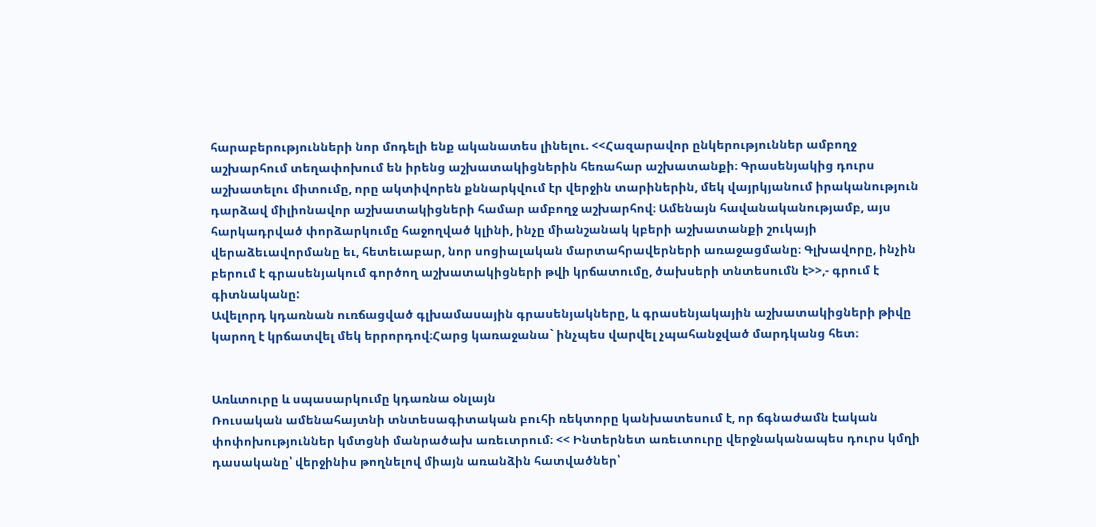հարաբերությունների նոր մոդելի ենք ականատես լինելու. <<Հազարավոր ընկերություններ ամբողջ աշխարհում տեղափոխում են իրենց աշխատակիցներին հեռահար աշխատանքի։ Գրասենյակից դուրս աշխատելու միտումը, որը ակտիվորեն քննարկվում էր վերջին տարիներին, մեկ վայրկյանում իրականություն դարձավ միլիոնավոր աշխատակիցների համար ամբողջ աշխարհով։ Ամենայն հավանականությամբ, այս հարկադրված փորձարկումը հաջողված կլինի, ինչը միանշանակ կբերի աշխատանքի շուկայի վերաձեւավորմանը եւ, հետեւաբար, նոր սոցիալական մարտահրավերների առաջացմանը։ Գլխավորը, ինչին բերում է գրասենյակում գործող աշխատակիցների թվի կրճատումը, ծախսերի տնտեսումն է>>,- գրում է գիտնականը:
Ավելորդ կդառնան ուռճացված գլխամասային գրասենյակները, և գրասենյակային աշխատակիցների թիվը կարող է կրճատվել մեկ երրորդով։Հարց կառաջանա` ինչպես վարվել չպահանջված մարդկանց հետ։


Առևտուրը և սպասարկումը կդառնա օնլայն
Ռուսական ամենահայտնի տնտեսագիտական բուհի ռեկտորը կանխատեսում է, որ ճգնաժամն էական փոփոխություններ կմտցնի մանրածախ առեւտրում։ << Ինտերնետ առեւտուրը վերջնականապես դուրս կմղի դասականը՝ վերջինիս թողնելով միայն առանձին հատվածներ՝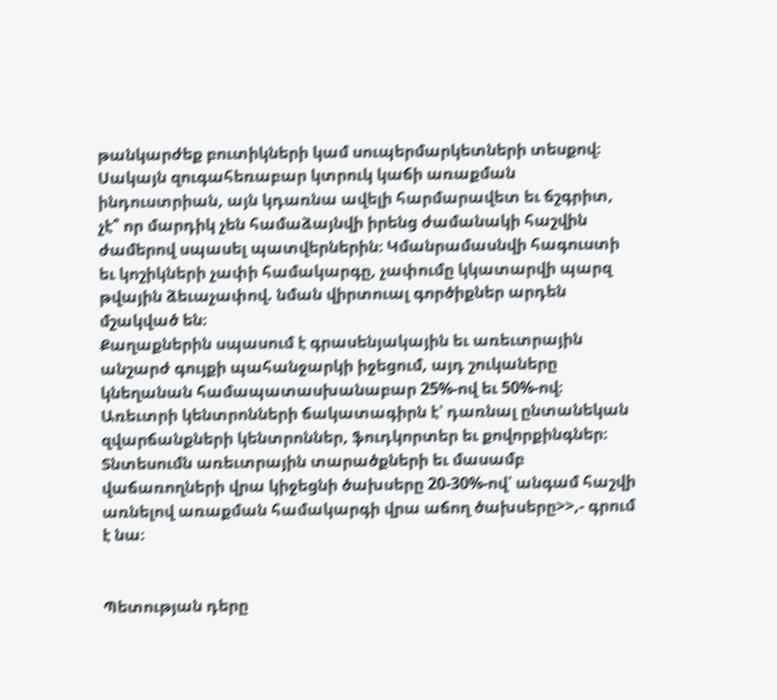թանկարժեք բուտիկների կամ սուպերմարկետների տեսքով։ Սակայն զուգահեռաբար կտրուկ կաճի առաքման ինդուստրիան, այն կդառնա ավելի հարմարավետ եւ ճշգրիտ, չէ՞ որ մարդիկ չեն համաձայնվի իրենց ժամանակի հաշվին ժամերով սպասել պատվերներին։ Կմանրամասնվի հագուստի եւ կոշիկների չափի համակարգը, չափումը կկատարվի պարզ թվային ձեւաչափով. նման վիրտուալ գործիքներ արդեն մշակված են։
Քաղաքներին սպասում է գրասենյակային եւ առեւտրային անշարժ գույքի պահանջարկի իջեցում, այդ շուկաները կնեղանան համապատասխանաբար 25%-ով եւ 50%-ով։ Առեւտրի կենտրոնների ճակատագիրն է՝ դառնալ ընտանեկան զվարճանքների կենտրոններ, ֆուդկորտեր եւ քովորքինգներ։
Տնտեսումն առեւտրային տարածքների եւ մասամբ վաճառողների վրա կիջեցնի ծախսերը 20-30%-ով՝ անգամ հաշվի առնելով առաքման համակարգի վրա աճող ծախսերը>>,- գրում է նա։


Պետության դերը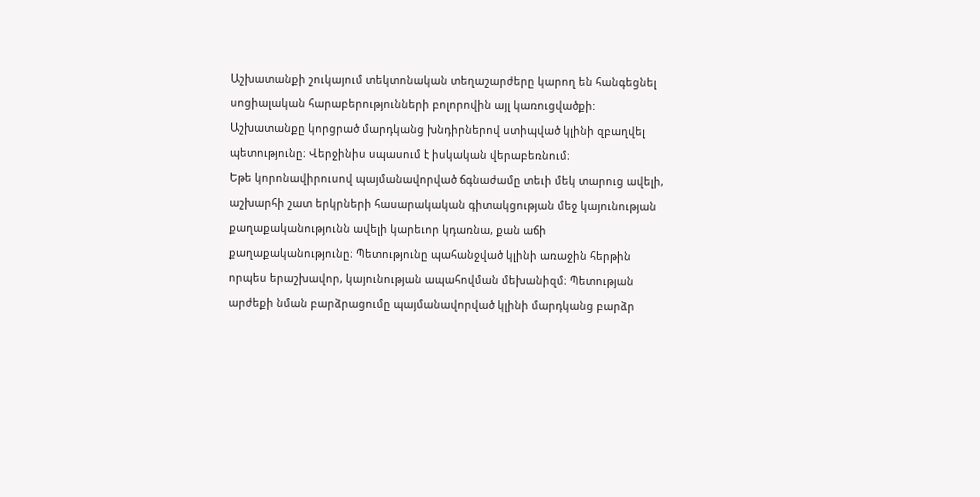Աշխատանքի շուկայում տեկտոնական տեղաշարժերը կարող են հանգեցնել սոցիալական հարաբերությունների բոլորովին այլ կառուցվածքի:
Աշխատանքը կորցրած մարդկանց խնդիրներով ստիպված կլինի զբաղվել պետությունը։ Վերջինիս սպասում է իսկական վերաբեռնում։
Եթե կորոնավիրուսով պայմանավորված ճգնաժամը տեւի մեկ տարուց ավելի, աշխարհի շատ երկրների հասարակական գիտակցության մեջ կայունության քաղաքականությունն ավելի կարեւոր կդառնա, քան աճի քաղաքականությունը։ Պետությունը պահանջված կլինի առաջին հերթին որպես երաշխավոր, կայունության ապահովման մեխանիզմ։ Պետության արժեքի նման բարձրացումը պայմանավորված կլինի մարդկանց բարձր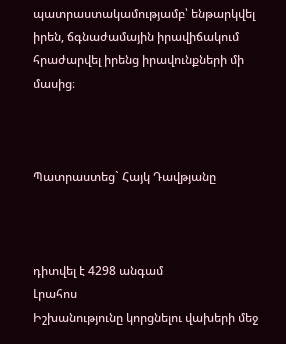պատրաստակամությամբ՝ ենթարկվել իրեն, ճգնաժամային իրավիճակում հրաժարվել իրենց իրավունքների մի մասից։



Պատրաստեց` Հայկ Դավթյանը



դիտվել է 4298 անգամ
Լրահոս
Իշխանությունը կորցնելու վախերի մեջ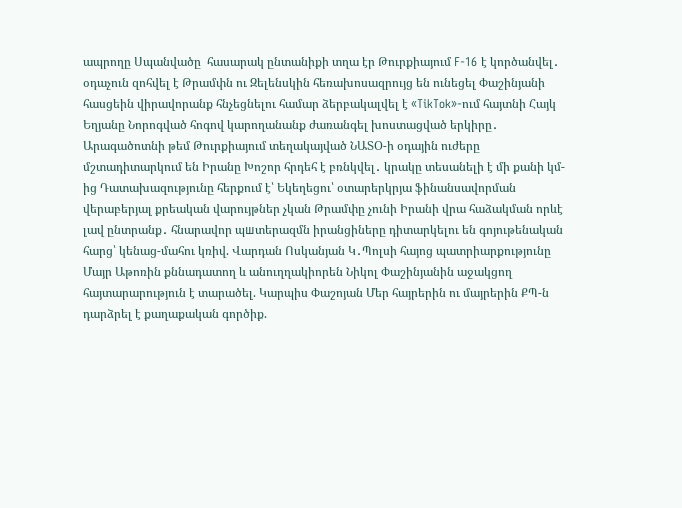ապրողը Սպանվածը  հասարակ ընտանիքի տղա էր Թուրքիայում F-16 է կործանվել․ օդաչուն զոհվել է Թրամփն ու Զելենսկին հեռախոսազրույց են ունեցել Փաշինյանի հասցեին վիրավորանք հնչեցնելու համար ձերբակալվել է «TikTok»-ում հայտնի Հայկ Եղյանը Նորոգված հոգով կարողանանք ժառանգել խոստացված երկիրը․ Արագածոտնի թեմ Թուրքիայում տեղակայված ՆԱՏՕ-ի օդային ուժերը մշտադիտարկում են Իրանը Խոշոր հրդեհ է բռնկվել․ կրակը տեսանելի է մի քանի կմ-ից Դատախազությունը հերքում է՝ Եկեղեցու՝ օտարերկրյա ֆինանսավորման վերաբերյալ քրեական վարույթներ չկան Թրամփը չունի Իրանի վրա հաձակման որևէ լավ ընտրանք․ հնարավոր պшտերազմն իրանցիները դիտարկելու են գոյութենական հարց՝ կենաց-մահու կռիվ. Վարդան Ոսկանյան Կ․Պոլսի հայոց պատրիարքությունը Մայր Աթոռին քննադատող և անուղղակիորեն Նիկոլ Փաշինյանին աջակցող հայտարարություն է տարածել. Կարպիս Փաշոյան Մեր հայրերին ու մայրերին ՔՊ-ն դարձրել է քաղաքական գործիք.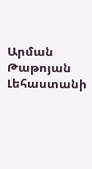Արման Թաթոյան Լեհաստանի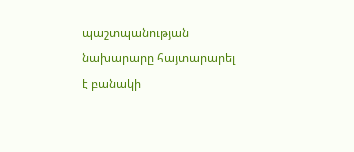պաշտպանության նախարարը հայտարարել է բանակի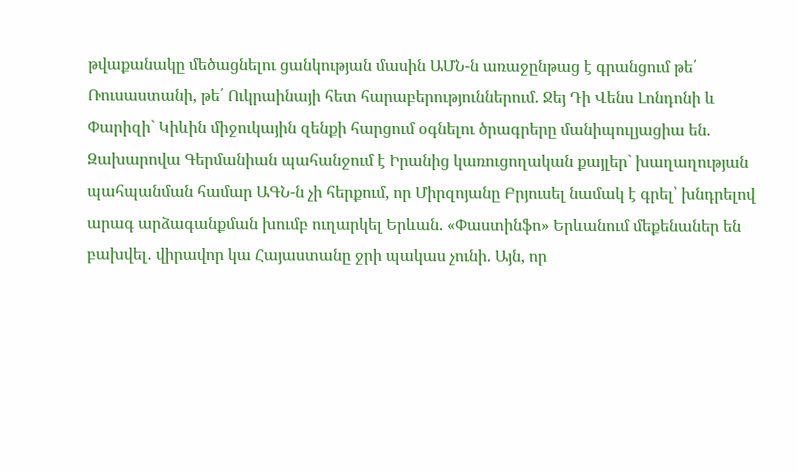թվաքանակը մեծացնելու ցանկության մասին ԱՄՆ-ն առաջընթաց է գրանցում թե՛ Ռուսաստանի, թե՛ Ուկրաինայի հետ հարաբերություններում. Ջեյ Դի Վենս Լոնդոնի և Փարիզի` Կիևին միջուկային զենքի հարցում օգնելու ծրագրերը մանիպուլյացիա են. Զախարովա Գերմանիան պահանջում է Իրանից կառուցողական քայլեր` խաղաղության պահպանման համար ԱԳՆ-ն չի հերքում, որ Միրզոյանը Բրյուսել նամակ է գրել՝ խնդրելով արագ արձագանքման խումբ ուղարկել Երևան. «Փաստինֆո» Երևանում մեքենաներ են բախվել․ վիրավոր կա Հայաստանը ջրի պակաս չունի. Այն, որ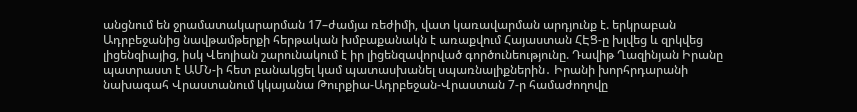անցնում են ջրամատակարարման 17–ժամյա ռեժիմի, վատ կառավարման արդյունք է. երկրաբան Ադրբեջանից նավթամթերքի հերթական խմբաքանակն է առաքվում Հայաստան ՀԷՑ-ը խլվեց և զրկվեց լիցենզիայից, իսկ Վեոլիան շարունակում է իր լիցենզավորված գործունեությունը. Դավիթ Ղազինյան Իրանը պատրաստ է ԱՄՆ-ի հետ բանակցել կամ պատասխանել սպառնալիքներին․ Իրանի խորհրդարանի նախագահ Վրաստանում կկայանա Թուրքիա-Ադրբեջան-Վրաստան 7-ր համաժողովը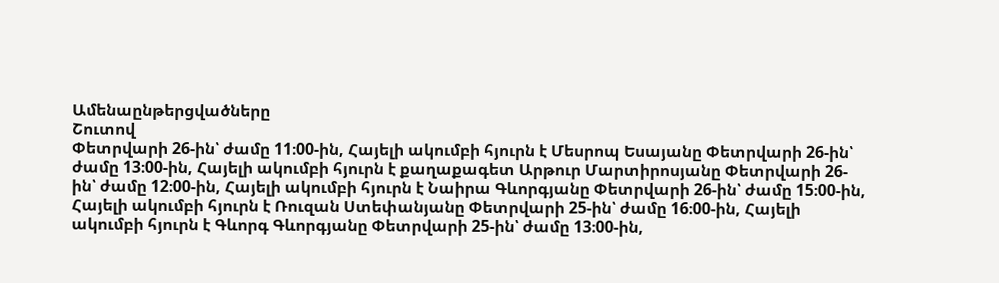Ամենաընթերցվածները
Շուտով
Փետրվարի 26-ին՝ ժամը 11։00-ին, Հայելի ակումբի հյուրն է Մեսրոպ Եսայանը Փետրվարի 26-ին՝ ժամը 13։00-ին, Հայելի ակումբի հյուրն է քաղաքագետ Արթուր Մարտիրոսյանը Փետրվարի 26-ին՝ ժամը 12։00-ին, Հայելի ակումբի հյուրն է Նաիրա Գևորգյանը Փետրվարի 26-ին՝ ժամը 15։00-ին, Հայելի ակումբի հյուրն է Ռուզան Ստեփանյանը Փետրվարի 25-ին՝ ժամը 16։00-ին, Հայելի ակումբի հյուրն է Գևորգ Գևորգյանը Փետրվարի 25-ին՝ ժամը 13։00-ին,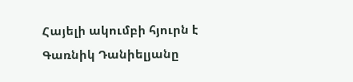Հայելի ակումբի հյուրն է Գառնիկ Դանիելյանը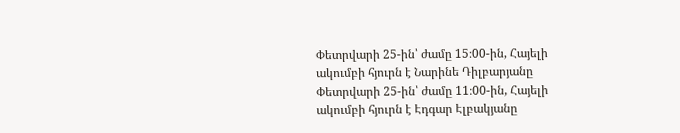Փետրվարի 25-ին՝ ժամը 15։00-ին, Հայելի ակումբի հյուրն է Նարինե Դիլբարյանը Փետրվարի 25-ին՝ ժամը 11։00-ին, Հայելի ակումբի հյուրն է Էդգար Էլբակյանը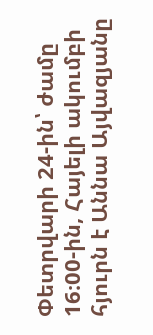Փետրվարի 24-ին՝ ժամը 16։00-ին, Հայելի ակումբի հյուրն է Աննա Այվազյանը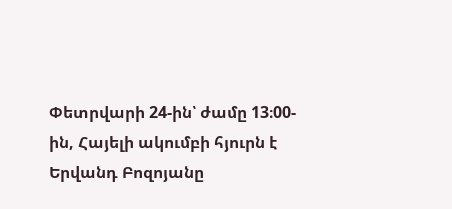Փետրվարի 24-ին՝ ժամը 13։00-ին, Հայելի ակումբի հյուրն է Երվանդ Բոզոյանը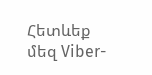Հետևեք մեզ Viber-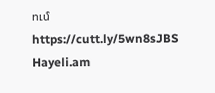ում https://cutt.ly/5wn8sJBS
Hayeli.am